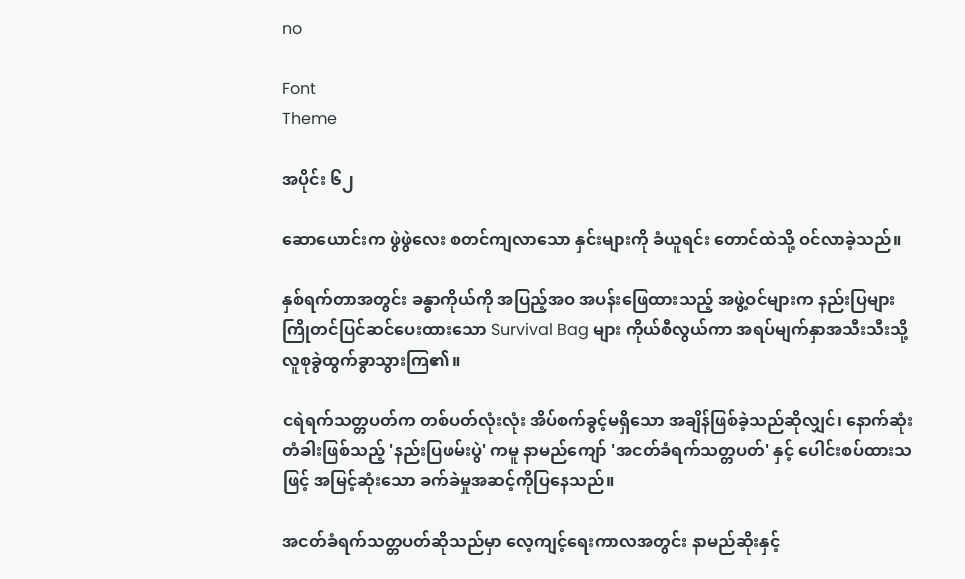no

Font
Theme

အပိုင်း ၆၂

ဆောယောင်းက ဖွဲဖွဲလေး စတင်ကျလာသော နှင်းများကို ခံယူရင်း တောင်ထဲသို့ ဝင်လာခဲ့သည်။

နှစ်ရက်တာအတွင်း ခန္ဓာကိုယ်ကို အပြည့်အဝ အပန်းဖြေထားသည့် အဖွဲ့ဝင်များက နည်းပြများ ကြိုတင်ပြင်ဆင်ပေးထားသော Survival Bag များ ကိုယ်စီလွယ်ကာ အရပ်မျက်နှာအသီးသီးသို့ လူစုခွဲထွက်ခွာသွားကြ၏။

ငရဲရက်သတ္တပတ်က တစ်ပတ်လုံးလုံး အိပ်စက်ခွင့်မရှိသော အချိန်ဖြစ်ခဲ့သည်ဆိုလျှင်၊ နောက်ဆုံးတံခါးဖြစ်သည့် 'နည်းပြဖမ်းပွဲ' ကမူ နာမည်ကျော် 'အငတ်ခံရက်သတ္တပတ်' နှင့် ပေါင်းစပ်ထားသဖြင့် အမြင့်ဆုံးသော ခက်ခဲမှုအဆင့်ကိုပြနေသည်။

အငတ်ခံရက်သတ္တပတ်ဆိုသည်မှာ လေ့ကျင့်ရေးကာလအတွင်း နာမည်ဆိုးနှင့်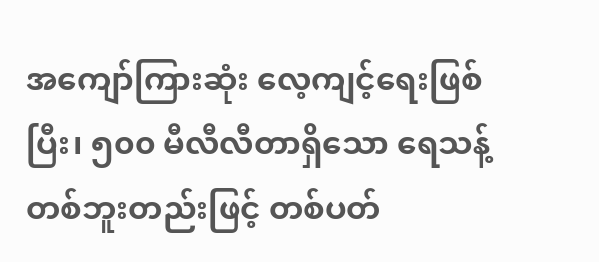အကျော်ကြားဆုံး လေ့ကျင့်ရေးဖြစ်ပြီး၊ ၅၀၀ မီလီလီတာရှိသော ရေသန့်တစ်ဘူးတည်းဖြင့် တစ်ပတ်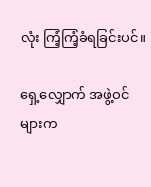လုံး ကြံ့ကြံ့ခံရခြင်းပင်။

ရှေ့လျှောက် အဖွဲ့ဝင်များက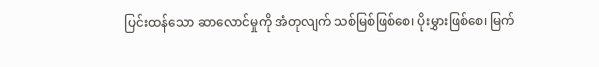ပြင်းထန်သော ဆာလောင်မှုကို အံတုလျက် သစ်မြစ်ဖြစ်စေ၊ ပိုးမွှားဖြစ်စေ၊ မြက်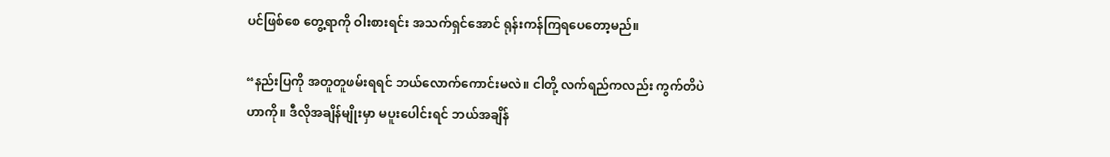ပင်ဖြစ်စေ တွေ့ရာကို ဝါးစားရင်း အသက်ရှင်အောင် ရုန်းကန်ကြရပေတော့မည်။

“နည်းပြကို အတူတူဖမ်းရရင် ဘယ်လောက်ကောင်းမလဲ။ ငါတို့ လက်ရည်ကလည်း ကွက်တိပဲဟာကို။ ဒီလိုအချိန်မျိုးမှာ မပူးပေါင်းရင် ဘယ်အချိန်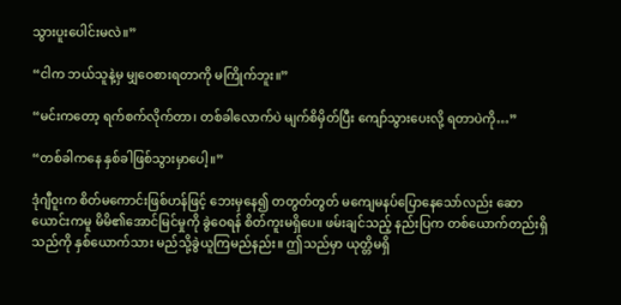သွားပူးပေါင်းမလဲ။”

“ငါက ဘယ်သူနဲ့မှ မျှဝေစားရတာကို မကြိုက်ဘူး။”

“မင်းကတော့ ရက်စက်လိုက်တာ၊ တစ်ခါလောက်ပဲ မျက်စိမှိတ်ပြီး ကျော်သွားပေးလို့ ရတာပဲကို…”

“တစ်ခါကနေ နှစ်ခါဖြစ်သွားမှာပေါ့။”

ဒုံဂျီဝူးက စိတ်မကောင်းဖြစ်ဟန်ဖြင့် ဘေးမှနေ၍ တတွတ်တွတ် မကျေမနပ်ပြောနေသော်လည်း ဆောယောင်းကမူ မိမိ၏အောင်မြင်မှုကို ခွဲဝေရန် စိတ်ကူးမရှိပေ။ ဖမ်းချင်သည့် နည်းပြက တစ်ယောက်တည်းရှိသည်ကို နှစ်ယောက်သား မည်သို့ခွဲယူကြမည်နည်း။ ဤသည်မှာ ယုတ္တိမရှိ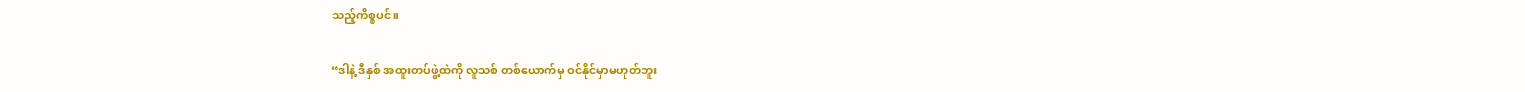သည့်ကိစ္စပင်။

“ဒါနဲ့ ဒီနှစ် အထူးတပ်ဖွဲ့ထဲကို လူသစ် တစ်ယောက်မှ ဝင်နိုင်မှာမဟုတ်ဘူး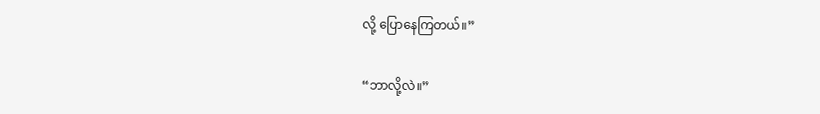လို့ ပြောနေကြတယ်။”

“ဘာလို့လဲ။”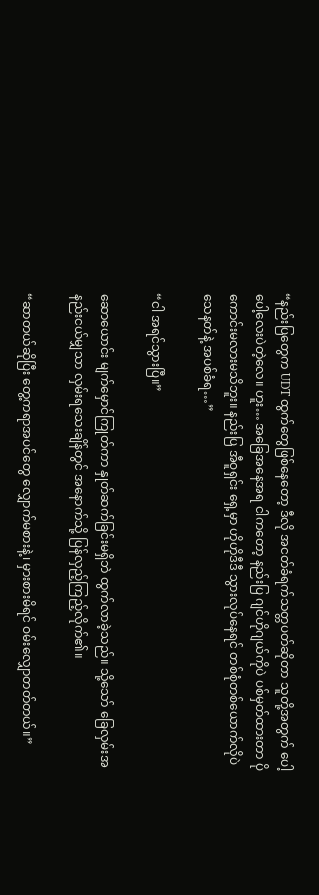“နည်းပြတွေက UDT ထွက်တွေဖြစ်နေတော့ ဒီလို အငတ်ခံရက်သတ္တပတ်ဆိုတာ သူတို့အတွက် ပေါ့ပေါ့လေးပဲတဲ့လေ။ ဟူး… အခြေအနေအရ ငါကတော့ နည်းပြ ဂျင်ဟိုဂျယ်ကိုပဲ ပစ်မှတ်ထားတာ ပိုကောင်းမလားမသိဘူး။ နည်းပြ အီဝူရှင်း ရှေ့မှာ ဟိုဟိုဒီဒီ သွားလုပ်နေရင် တစ်စုံတစ်ယောက်လိုပဲ သေနတ်နဲ့ အပစ်ခံရ…”

“ငါ အရင်သွားပြီ။”

ဆောယောင်း မျက်မှောင်ကြုတ်ကာ နှုတ်ဆက်ခြင်းမရှိဘဲ ထွက်လာခဲ့သည်။ သို့သော် ခြေလှမ်းအနည်းငယ်မျှသာ လှမ်းရသေးချိန်တွင် အနောက်သို့ ပြန်လှည့်ကြည့်လိုက်၏။

“ဆာတယ်ဆိုပြီး တွေ့ကရာအပင်တွေ လျှောက်မစားနဲ့၊ မှားစားမိရင် ဝမ်းလျှောတတ်တယ်။”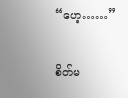“ဟေ့……”

စိတ်မ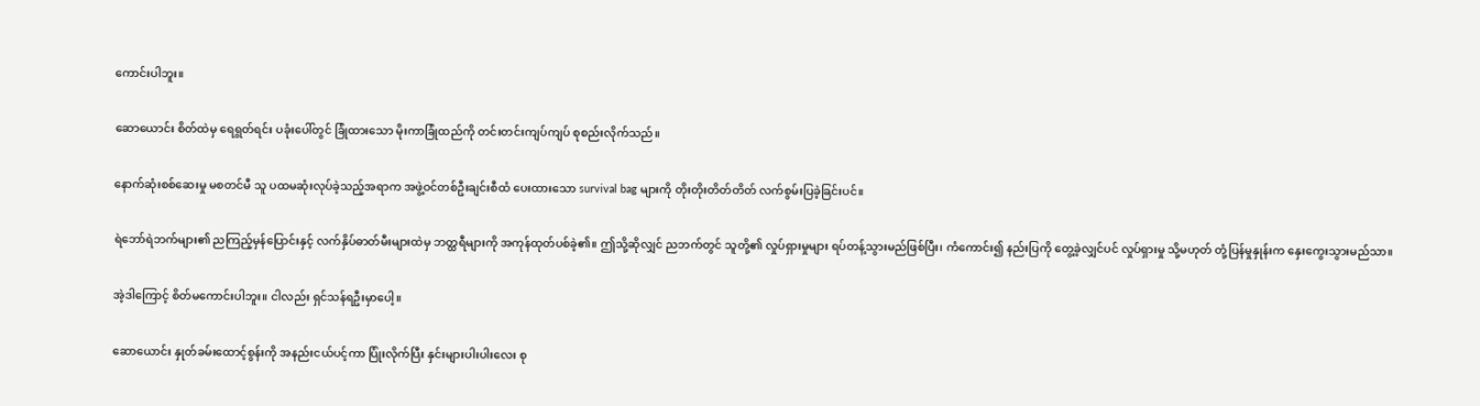ကောင်းပါဘူး။

ဆောယောင်း စိတ်ထဲမှ ရေရွတ်ရင်း ပခုံးပေါ်တွင် ခြုံထားသော မိုးကာခြုံထည်ကို တင်းတင်းကျပ်ကျပ် စုစည်းလိုက်သည်။

နောက်ဆုံးစစ်ဆေးမှု မစတင်မီ သူ ပထမဆုံးလုပ်ခဲ့သည့်အရာက အဖွဲ့ဝင်တစ်ဦးချင်းစီထံ ပေးထားသော survival bag များကို တိုးတိုးတိတ်တိတ် လက်စွမ်းပြခဲ့ခြင်းပင်။

ရဲဘော်ရဲဘက်များ၏ ညကြည့်မှန်ပြောင်းနှင့် လက်နှိပ်ဓာတ်မီးများထဲမှ ဘတ္ထရီများကို အကုန်ထုတ်ပစ်ခဲ့၏။ ဤသို့ဆိုလျှင် ညဘက်တွင် သူတို့၏ လှုပ်ရှားမှုများ ရပ်တန့်သွားမည်ဖြစ်ပြီး၊ ကံကောင်း၍ နည်းပြကို တွေ့ခဲ့လျှင်ပင် လှုပ်ရှားမှု သို့မဟုတ် တုံ့ပြန်မှုနှုန်းက နှေးကွေးသွားမည်သာ။

အဲ့ဒါကြောင့် စိတ်မကောင်းပါဘူး။ ငါလည်း ရှင်သန်ရဦးမှာပေါ့။

ဆောယောင်း နှုတ်ခမ်းထောင့်စွန်းကို အနည်းငယ်ပင့်ကာ ပြုံးလိုက်ပြီး နှင်းများပါးပါးလေး စု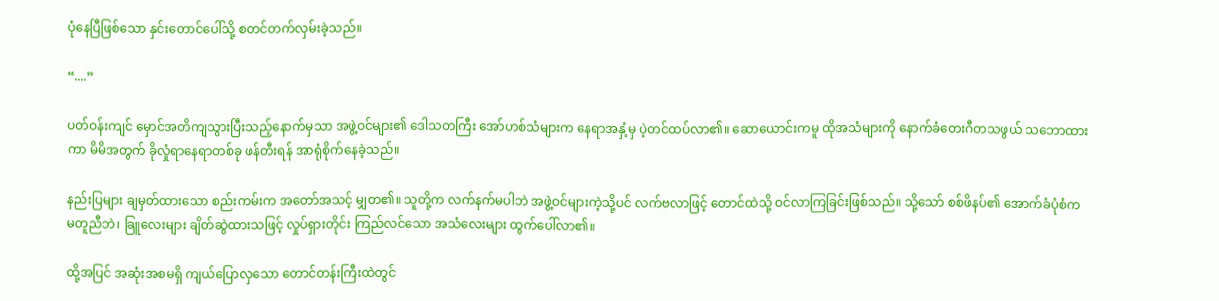ပုံနေပြီဖြစ်သော နှင်းတောင်ပေါ်သို့ စတင်တက်လှမ်းခဲ့သည်။

“....”

ပတ်ဝန်းကျင် မှောင်အတိကျသွားပြီးသည့်နောက်မှသာ အဖွဲ့ဝင်များ၏ ဒေါသတကြီး အော်ဟစ်သံများက နေရာအနှံ့မှ ပဲ့တင်ထပ်လာ၏။ ဆောယောင်းကမူ ထိုအသံများကို နောက်ခံတေးဂီတသဖွယ် သဘောထားကာ မိမိအတွက် ခိုလှုံရာနေရာတစ်ခု ဖန်တီးရန် အာရုံစိုက်နေခဲ့သည်။

နည်းပြများ ချမှတ်ထားသော စည်းကမ်းက အတော်အသင့် မျှတ၏။ သူတို့က လက်နက်မပါဘဲ အဖွဲ့ဝင်များကဲ့သို့ပင် လက်ဗလာဖြင့် တောင်ထဲသို့ ဝင်လာကြခြင်းဖြစ်သည်။ သို့သော် စစ်ဖိနပ်၏ အောက်ခံပုံစံက မတူညီဘဲ၊ ခြူလေးများ ချိတ်ဆွဲထားသဖြင့် လှုပ်ရှားတိုင်း ကြည်လင်သော အသံလေးများ ထွက်ပေါ်လာ၏။

ထို့အပြင် အဆုံးအစမရှိ ကျယ်ပြောလှသော တောင်တန်းကြီးထဲတွင်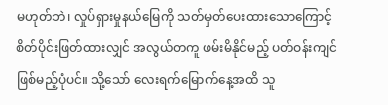မဟုတ်ဘဲ၊ လှုပ်ရှားမှုနယ်မြေကို သတ်မှတ်ပေးထားသောကြောင့် စိတ်ပိုင်းဖြတ်ထားလျှင် အလွယ်တကူ ဖမ်းမိနိုင်မည့် ပတ်ဝန်းကျင်ဖြစ်မည့်ပုံပင်။ သို့သော် လေးရက်မြောက်နေ့အထိ သူ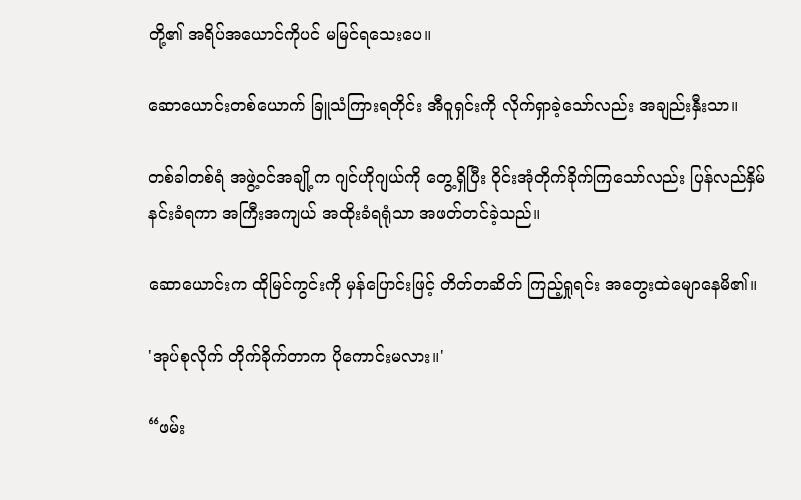တို့၏ အရိပ်အယောင်ကိုပင် မမြင်ရသေးပေ။

ဆောယောင်းတစ်ယောက် ခြူသံကြားရတိုင်း အီဝူရှင်းကို လိုက်ရှာခဲ့သော်လည်း အချည်းနှီးသာ။

တစ်ခါတစ်ရံ အဖွဲ့ဝင်အချို့က ဂျင်ဟိုဂျယ်ကို တွေ့ရှိပြီး ဝိုင်းအုံတိုက်ခိုက်ကြသော်လည်း ပြန်လည်နှိမ်နင်းခံရကာ အကြီးအကျယ် အထိုးခံရရုံသာ အဖတ်တင်ခဲ့သည်။

ဆောယောင်းက ထိုမြင်ကွင်းကို မှန်ပြောင်းဖြင့် တိတ်တဆိတ် ကြည့်ရှုရင်း အတွေးထဲမျောနေမိ၏။

'အုပ်စုလိုက် တိုက်ခိုက်တာက ပိုကောင်းမလား။'

“ဖမ်း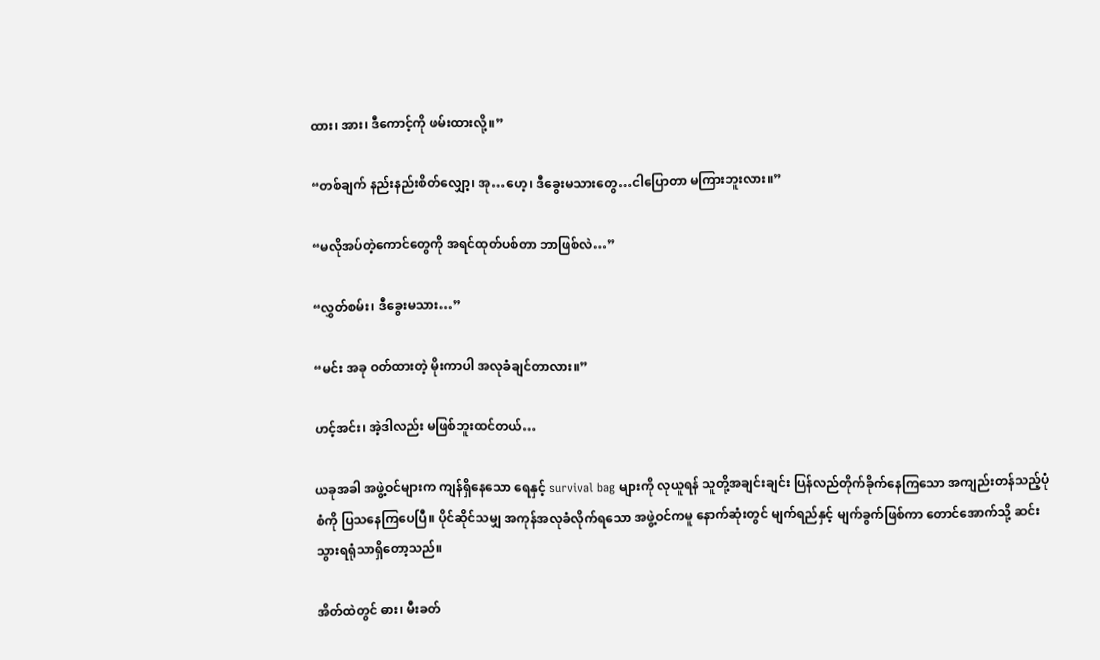ထား၊ အား၊ ဒီကောင့်ကို ဖမ်းထားလို့။”

“တစ်ချက် နည်းနည်းစိတ်လျှော့၊ အု…ဟေ့၊ ဒီခွေးမသားတွေ…ငါပြောတာ မကြားဘူးလား။”

“မလိုအပ်တဲ့ကောင်တွေကို အရင်ထုတ်ပစ်တာ ဘာဖြစ်လဲ…”

“လွှတ်စမ်း၊ ဒီခွေးမသား…”

“မင်း အခု ဝတ်ထားတဲ့ မိုးကာပါ အလုခံချင်တာလား။”

ဟင့်အင်း၊ အဲ့ဒါလည်း မဖြစ်ဘူးထင်တယ်…

ယခုအခါ အဖွဲ့ဝင်များက ကျန်ရှိနေသော ရေနှင့် survival bag များကို လုယူရန် သူတို့အချင်းချင်း ပြန်လည်တိုက်ခိုက်နေကြသော အကျည်းတန်သည့်ပုံစံကို ပြသနေကြပေပြီ။ ပိုင်ဆိုင်သမျှ အကုန်အလုခံလိုက်ရသော အဖွဲ့ဝင်ကမူ နောက်ဆုံးတွင် မျက်ရည်နှင့် မျက်ခွက်ဖြစ်ကာ တောင်အောက်သို့ ဆင်းသွားရရုံသာရှိတော့သည်။

အိတ်ထဲတွင် ဓား၊ မီးခတ်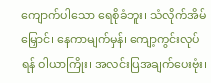ကျောက်ပါသော ရေစိုခံဘူး၊ သံလိုက်အိမ်မြှောင်၊ နေကာမျက်မှန်၊ ကျော့ကွင်းလုပ်ရန် ဝါယာကြိုး၊ အလင်းပြအချက်ပေးဗုံး၊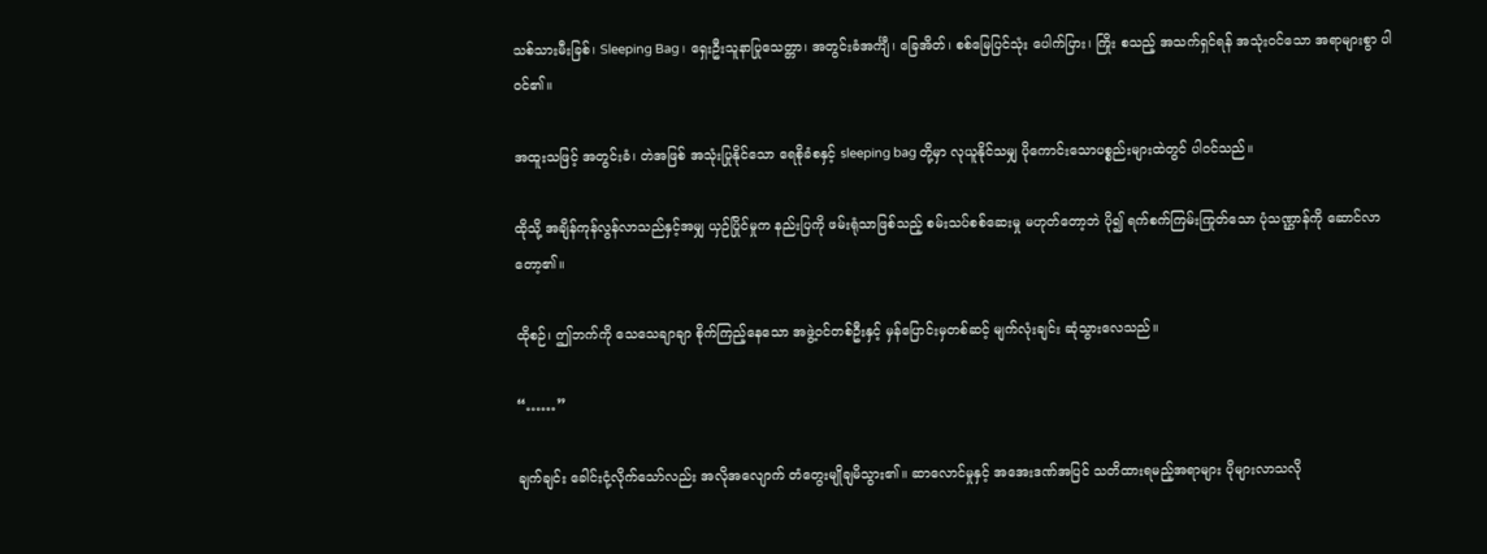သစ်သားမီးခြစ်၊ Sleeping Bag၊ ရှေးဦးသူနာပြုသေတ္တာ၊ အတွင်းခံအင်္ကျီ၊ ခြေအိတ်၊ စစ်မြေပြင်သုံး ပေါက်ပြား၊ ကြိုး စသည့် အသက်ရှင်ရန် အသုံးဝင်သော အရာများစွာ ပါဝင်၏။

အထူးသဖြင့် အတွင်းခံ၊ တဲအဖြစ် အသုံးပြုနိုင်သော ရေစိုခံစနှင့် sleeping bag တို့မှာ လုယူနိုင်သမျှ ပိုကောင်းသောပစ္စည်းများထဲတွင် ပါဝင်သည်။

ထိုသို့ အချိန်ကုန်လွန်လာသည်နှင့်အမျှ ယှဉ်ပြိုင်မှုက နည်းပြကို ဖမ်းရုံသာဖြစ်သည့် စမ်းသပ်စစ်ဆေးမှု မဟုတ်တော့ဘဲ ပို၍ ရက်စက်ကြမ်းကြုတ်သော ပုံသဏ္ဌာန်ကို ဆောင်လာတော့၏။

ထိုစဉ်၊ ဤဘက်ကို သေသေချာချာ စိုက်ကြည့်နေသော အဖွဲ့ဝင်တစ်ဦးနှင့် မှန်ပြောင်းမှတစ်ဆင့် မျက်လုံးချင်း ဆုံသွားလေသည်။

“……”

ချက်ချင်း ခေါင်းငုံ့လိုက်သော်လည်း အလိုအလျောက် တံတွေးမျိုချမိသွား၏။ ဆာလောင်မှုနှင့် အအေးဒဏ်အပြင် သတိထားရမည့်အရာများ ပိုများလာသလို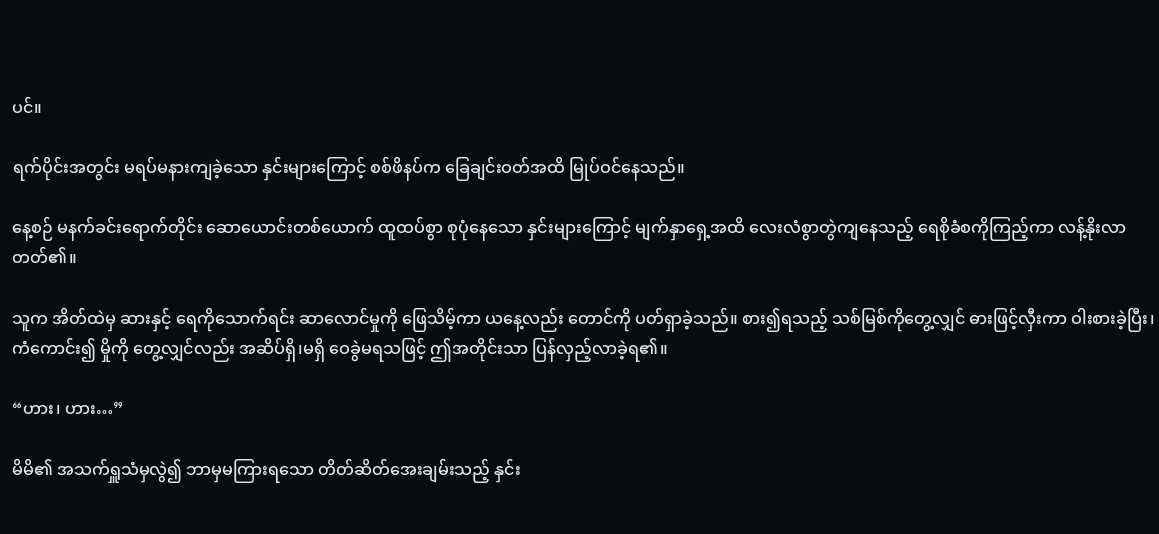ပင်။

ရက်ပိုင်းအတွင်း မရပ်မနားကျခဲ့သော နှင်းများကြောင့် စစ်ဖိနပ်က ခြေချင်းဝတ်အထိ မြုပ်ဝင်နေသည်။

နေ့စဉ် မနက်ခင်းရောက်တိုင်း ဆောယောင်းတစ်ယောက် ထူထပ်စွာ စုပုံနေသော နှင်းများကြောင့် မျက်နှာရှေ့အထိ လေးလံစွာတွဲကျနေသည့် ရေစိုခံစကိုကြည့်ကာ လန့်နိုးလာတတ်၏။

သူက အိတ်ထဲမှ ဆားနှင့် ရေကိုသောက်ရင်း ဆာလောင်မှုကို ဖြေသိမ့်ကာ ယနေ့လည်း တောင်ကို ပတ်ရှာခဲ့သည်။ စား၍ရသည့် သစ်မြစ်ကိုတွေ့လျှင် ဓားဖြင့်လှီးကာ ဝါးစားခဲ့ပြီး၊ ကံကောင်း၍ မှိုကို တွေ့လျှင်လည်း အဆိပ်ရှိ၊မရှိ ဝေခွဲမရသဖြင့် ဤအတိုင်းသာ ပြန်လှည့်လာခဲ့ရ၏။

“ဟား၊ ဟား…”

မိမိ၏ အသက်ရှူသံမှလွဲ၍ ဘာမှမကြားရသော တိတ်ဆိတ်အေးချမ်းသည့် နှင်း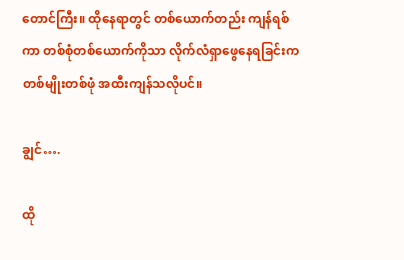တောင်ကြီး။ ထိုနေရာတွင် တစ်ယောက်တည်း ကျန်ရစ်ကာ တစ်စုံတစ်ယောက်ကိုသာ လိုက်လံရှာဖွေနေရခြင်းက တစ်မျိုးတစ်ဖုံ အထီးကျန်သလိုပင်။

ချွင်….

ထို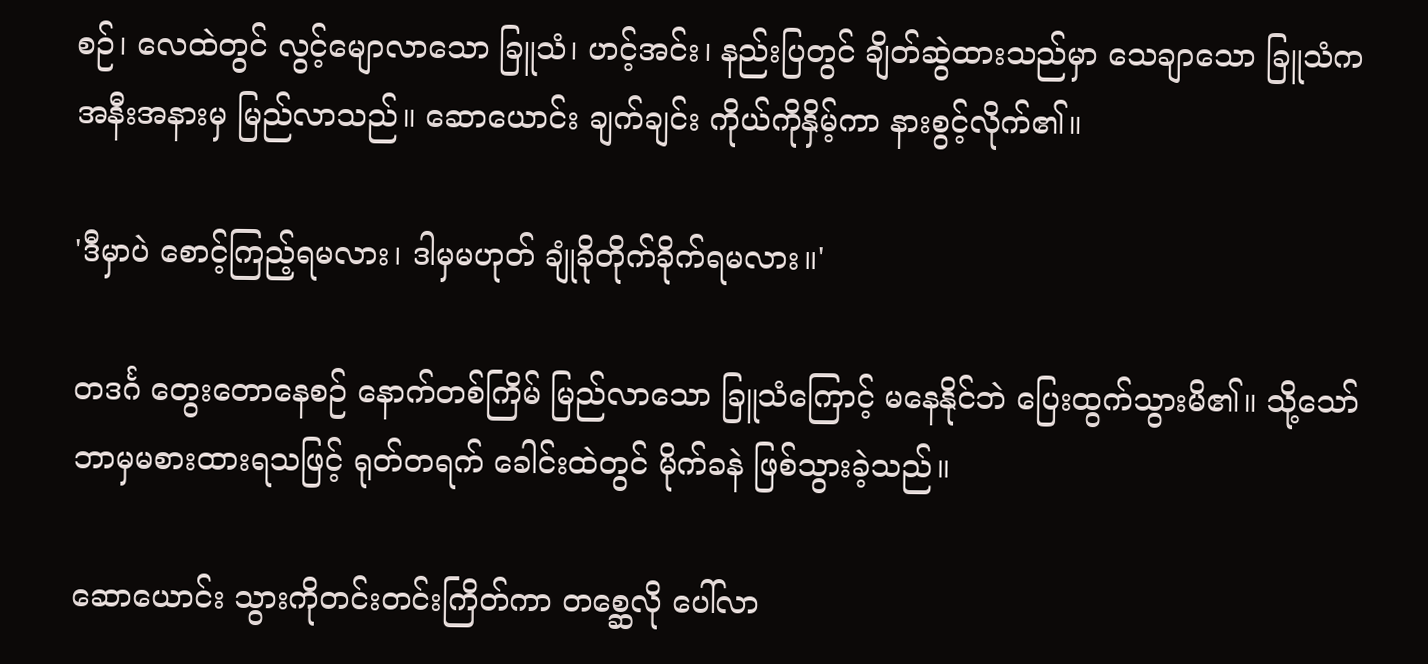စဉ်၊ လေထဲတွင် လွင့်မျောလာသော ခြူသံ၊ ဟင့်အင်း၊ နည်းပြတွင် ချိတ်ဆွဲထားသည်မှာ သေချာသော ခြူသံက အနီးအနားမှ မြည်လာသည်။ ဆောယောင်း ချက်ချင်း ကိုယ်ကိုနှိမ့်ကာ နားစွင့်လိုက်၏။

'ဒီမှာပဲ စောင့်ကြည့်ရမလား၊ ဒါမှမဟုတ် ချုံခိုတိုက်ခိုက်ရမလား။'

တဒင်္ဂ တွေးတောနေစဉ် နောက်တစ်ကြိမ် မြည်လာသော ခြူသံကြောင့် မနေနိုင်ဘဲ ပြေးထွက်သွားမိ၏။ သို့သော် ဘာမှမစားထားရသဖြင့် ရုတ်တရက် ခေါင်းထဲတွင် မိုက်ခနဲ ဖြစ်သွားခဲ့သည်။

ဆောယောင်း သွားကိုတင်းတင်းကြိတ်ကာ တစ္ဆေလို ပေါ်လာ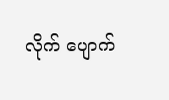လိုက် ပျောက်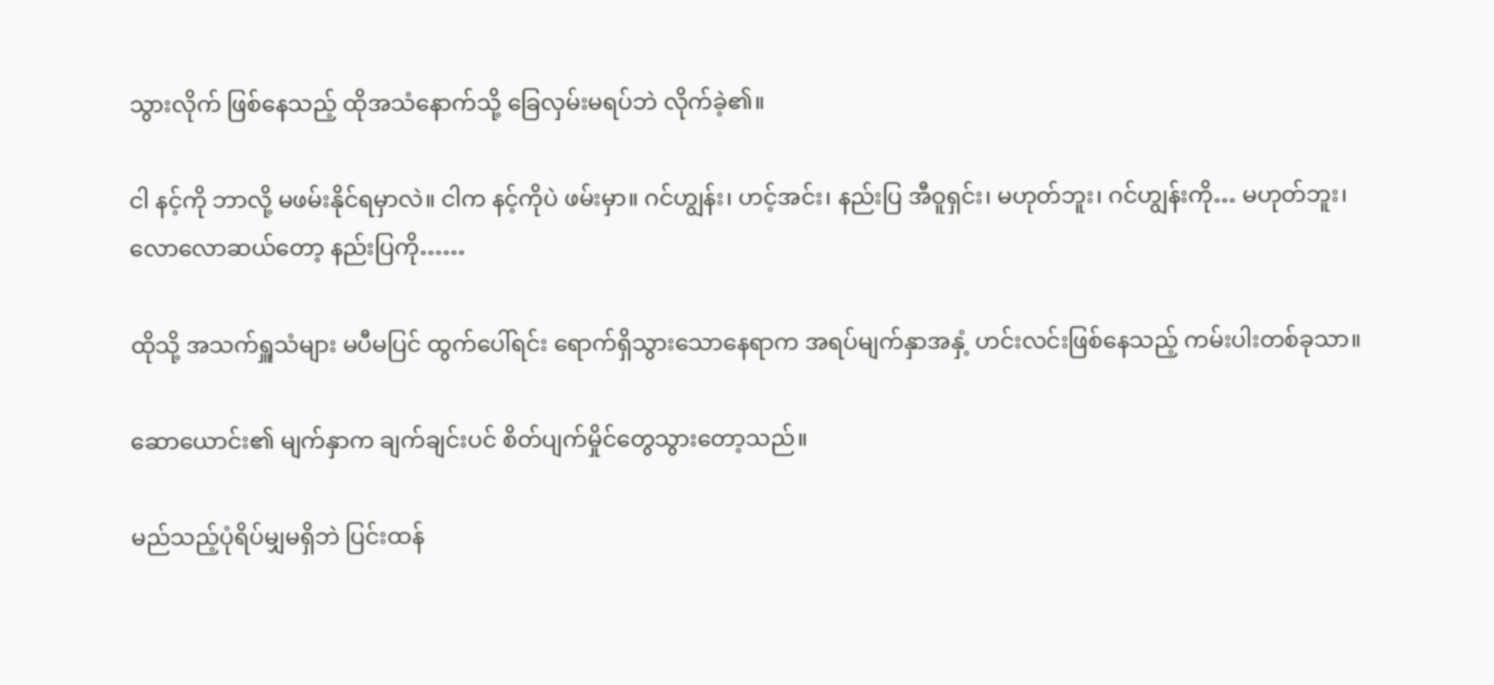သွားလိုက် ဖြစ်နေသည့် ထိုအသံနောက်သို့ ခြေလှမ်းမရပ်ဘဲ လိုက်ခဲ့၏။

ငါ နင့်ကို ဘာလို့ မဖမ်းနိုင်ရမှာလဲ။ ငါက နင့်ကိုပဲ ဖမ်းမှာ။ ဂင်ဟျွန်း၊ ဟင့်အင်း၊ နည်းပြ အီဝူရှင်း၊ မဟုတ်ဘူး၊ ဂင်ဟျွန်းကို… မဟုတ်ဘူး၊ လောလောဆယ်တော့ နည်းပြကို……

ထိုသို့ အသက်ရှူသံများ မပီမပြင် ထွက်ပေါ်ရင်း ရောက်ရှိသွားသောနေရာက အရပ်မျက်နှာအနှံ့ ဟင်းလင်းဖြစ်နေသည့် ကမ်းပါးတစ်ခုသာ။

ဆောယောင်း၏ မျက်နှာက ချက်ချင်းပင် စိတ်ပျက်မှိုင်တွေသွားတော့သည်။

မည်သည့်ပုံရိပ်မျှမရှိဘဲ ပြင်းထန်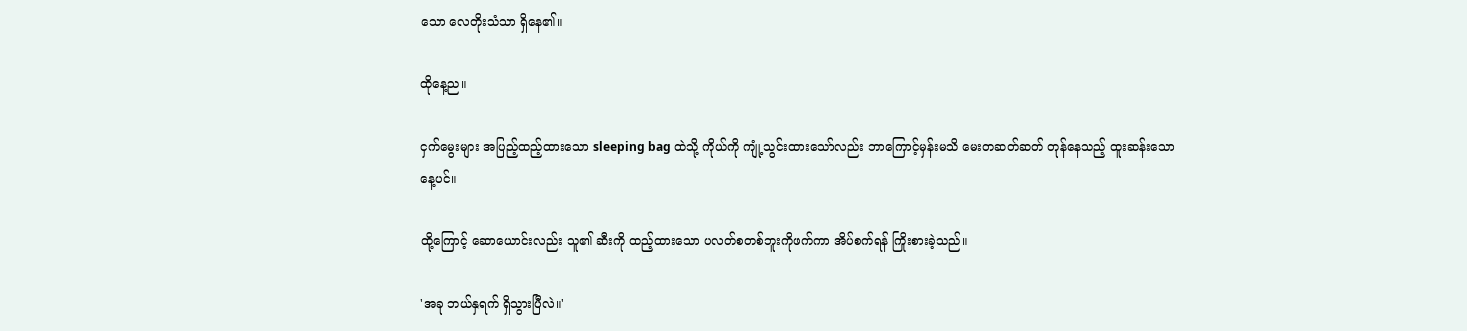သော လေတိုးသံသာ ရှိနေ၏။

ထိုနေ့ည။

ငှက်မွေးများ အပြည့်ထည့်ထားသော sleeping bag ထဲသို့ ကိုယ်ကို ကျုံ့သွင်းထားသော်လည်း ဘာကြောင့်မှန်းမသိ မေးတဆတ်ဆတ် တုန်နေသည့် ထူးဆန်းသောနေ့ပင်။

ထို့ကြောင့် ဆောယောင်းလည်း သူ၏ ဆီးကို ထည့်ထားသော ပလတ်စတစ်ဘူးကိုဖက်ကာ အိပ်စက်ရန် ကြိုးစားခဲ့သည်။

'အခု ဘယ်နှရက် ရှိသွားပြီလဲ။'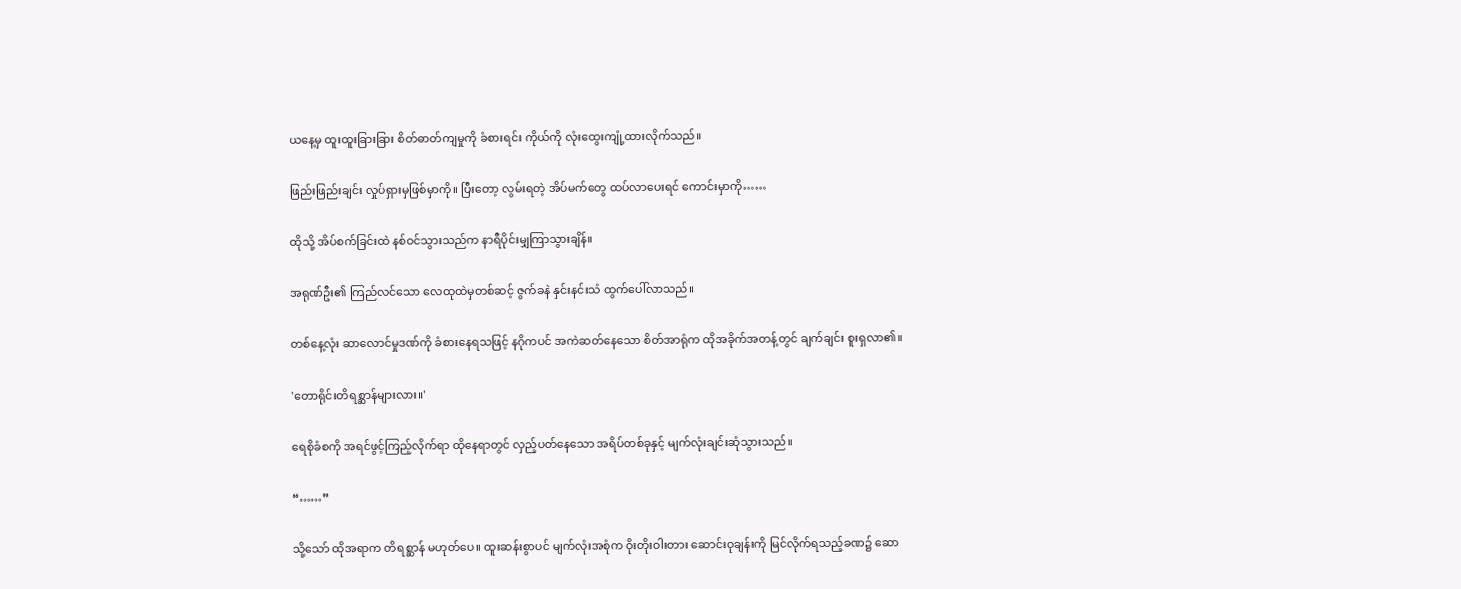ယနေ့မှ ထူးထူးခြားခြား စိတ်ဓာတ်ကျမှုကို ခံစားရင်း ကိုယ်ကို လုံးထွေးကျုံ့ထားလိုက်သည်။

ဖြည်းဖြည်းချင်း လှုပ်ရှားမှဖြစ်မှာကို။ ပြီးတော့ လွမ်းရတဲ့ အိပ်မက်တွေ ထပ်လာပေးရင် ကောင်းမှာကို……

ထိုသို့ အိပ်စက်ခြင်းထဲ နစ်ဝင်သွားသည်က နာရီပိုင်းမျှကြာသွားချိန်။

အရုဏ်ဦး၏ ကြည်လင်သော လေထုထဲမှတစ်ဆင့် ဇွက်ခနဲ နှင်းနင်းသံ ထွက်ပေါ်လာသည်။

တစ်နေ့လုံး ဆာလောင်မှုဒဏ်ကို ခံစားနေရသဖြင့် နဂိုကပင် အကဲဆတ်နေသော စိတ်အာရုံက ထိုအခိုက်အတန့်တွင် ချက်ချင်း စူးရှလာ၏။

'တောရိုင်းတိရစ္ဆာန်များလား။'

ရေစိုခံစကို အရင်ဖွင့်ကြည့်လိုက်ရာ ထိုနေရာတွင် လှည့်ပတ်နေသော အရိပ်တစ်ခုနှင့် မျက်လုံးချင်းဆုံသွားသည်။

“……”

သို့သော် ထိုအရာက တိရစ္ဆာန် မဟုတ်ပေ။ ထူးဆန်းစွာပင် မျက်လုံးအစုံက ဝိုးတိုးဝါးတား ဆောင်းဝုချန်းကို မြင်လိုက်ရသည့်ခဏ၌ ဆော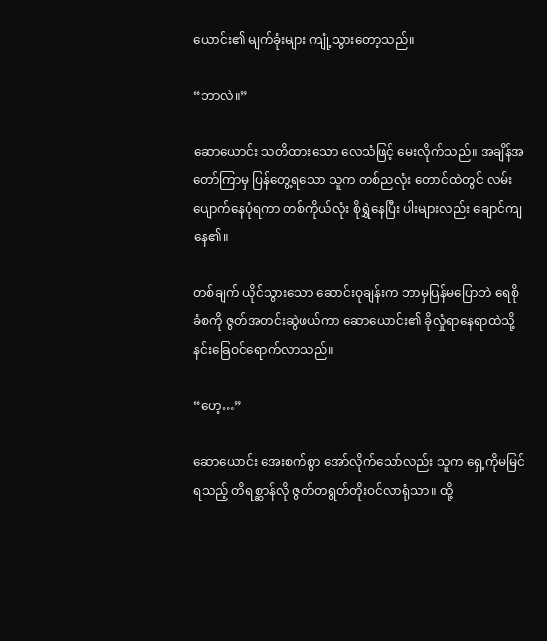ယောင်း၏ မျက်ခုံးများ ကျုံ့သွားတော့သည်။

“ဘာလဲ။”

ဆောယောင်း သတိထားသော လေသံဖြင့် မေးလိုက်သည်။ အချိန်အတော်ကြာမှ ပြန်တွေ့ရသော သူက တစ်ညလုံး တောင်ထဲတွင် လမ်းပျောက်နေပုံရကာ တစ်ကိုယ်လုံး စိုရွှဲနေပြီး ပါးများလည်း ချောင်ကျနေ၏။

တစ်ချက် ယိုင်သွားသော ဆောင်းဝုချန်းက ဘာမှပြန်မပြောဘဲ ရေစိုခံစကို ဇွတ်အတင်းဆွဲဖယ်ကာ ဆောယောင်း၏ ခိုလှုံရာနေရာထဲသို့ နင်းခြေဝင်ရောက်လာသည်။

“ဟေ့…”

ဆောယောင်း အေးစက်စွာ အော်လိုက်သော်လည်း သူက ရှေ့ကိုမမြင်ရသည့် တိရစ္ဆာန်လို ဇွတ်တရွတ်တိုးဝင်လာရုံသာ။ ထို့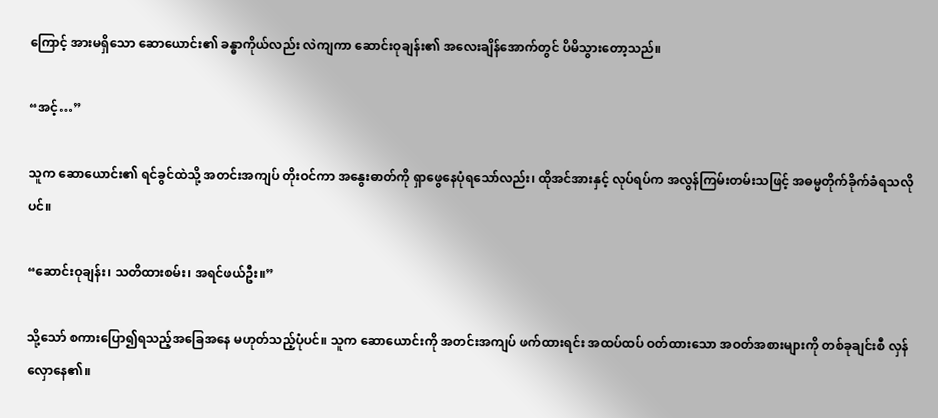ကြောင့် အားမရှိသော ဆောယောင်း၏ ခန္ဓာကိုယ်လည်း လဲကျကာ ဆောင်းဝုချန်း၏ အလေးချိန်အောက်တွင် ပိမိသွားတော့သည်။

“အင့်…”

သူက ဆောယောင်း၏ ရင်ခွင်ထဲသို့ အတင်းအကျပ် တိုးဝင်ကာ အနွေးဓာတ်ကို ရှာဖွေနေပုံရသော်လည်း၊ ထိုအင်အားနှင့် လုပ်ရပ်က အလွန်ကြမ်းတမ်းသဖြင့် အဓမ္မတိုက်ခိုက်ခံရသလိုပင်။

“ဆောင်းဝုချန်း၊ သတိထားစမ်း၊ အရင်ဖယ်ဦး။”

သို့သော် စကားပြော၍ရသည့်အခြေအနေ မဟုတ်သည့်ပုံပင်။ သူက ဆောယောင်းကို အတင်းအကျပ် ဖက်ထားရင်း အထပ်ထပ် ဝတ်ထားသော အဝတ်အစားများကို တစ်ခုချင်းစီ လှန်လှောနေ၏။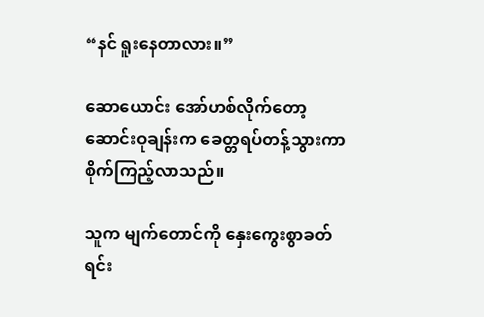“နင် ရူးနေတာလား။”

ဆောယောင်း အော်ဟစ်လိုက်တော့ ဆောင်းဝုချန်းက ခေတ္တရပ်တန့်သွားကာ စိုက်ကြည့်လာသည်။

သူက မျက်တောင်ကို နှေးကွေးစွာခတ်ရင်း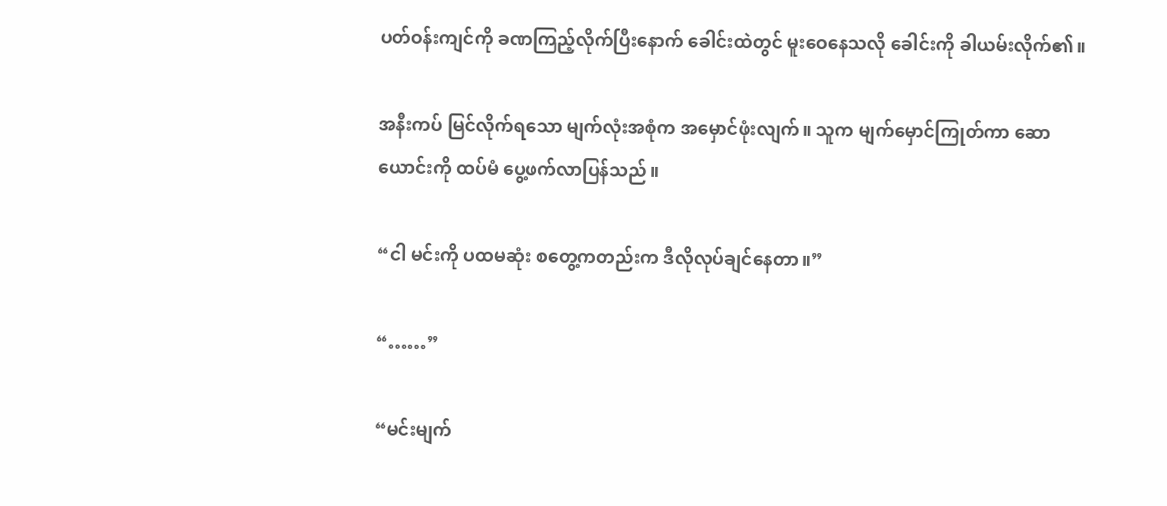ပတ်ဝန်းကျင်ကို ခဏကြည့်လိုက်ပြီးနောက် ခေါင်းထဲတွင် မူးဝေနေသလို ခေါင်းကို ခါယမ်းလိုက်၏။

အနီးကပ် မြင်လိုက်ရသော မျက်လုံးအစုံက အမှောင်ဖုံးလျက်။ သူက မျက်မှောင်ကြုတ်ကာ ဆောယောင်းကို ထပ်မံ ပွေ့ဖက်လာပြန်သည်။

“ငါ မင်းကို ပထမဆုံး စတွေ့ကတည်းက ဒီလိုလုပ်ချင်နေတာ။”

“……”

“မင်းမျက်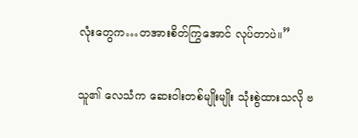လုံးတွေက…တအားစိတ်ကြွအောင် လုပ်တာပဲ။”

သူ၏ လေသံက ဆေးဝါးတစ်မျိုးမျိုး သုံးစွဲထားသလို ဗ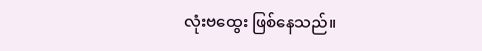လုံးဗထွေး ဖြစ်နေသည်။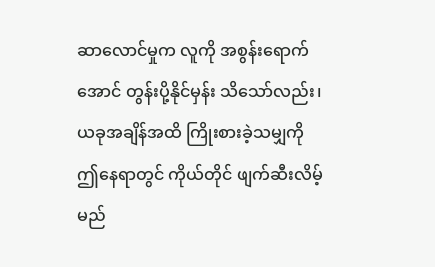ဆာလောင်မှုက လူကို အစွန်းရောက်အောင် တွန်းပို့နိုင်မှန်း သိသော်လည်း၊ ယခုအချိန်အထိ ကြိုးစားခဲ့သမျှကို ဤနေရာတွင် ကိုယ်တိုင် ဖျက်ဆီးလိမ့်မည်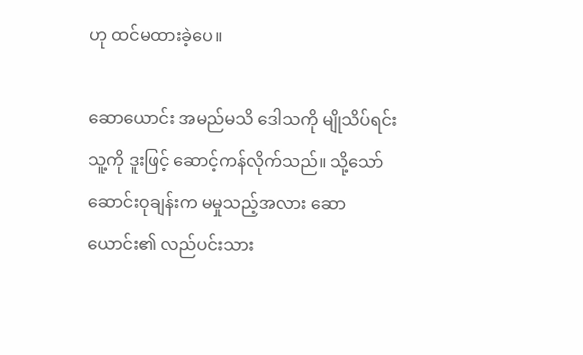ဟု ထင်မထားခဲ့ပေ။

ဆောယောင်း အမည်မသိ ဒေါသကို မျိုသိပ်ရင်း သူ့ကို ဒူးဖြင့် ဆောင့်ကန်လိုက်သည်။ သို့သော် ဆောင်းဝုချန်းက မမှုသည့်အလား ဆောယောင်း၏ လည်ပင်းသား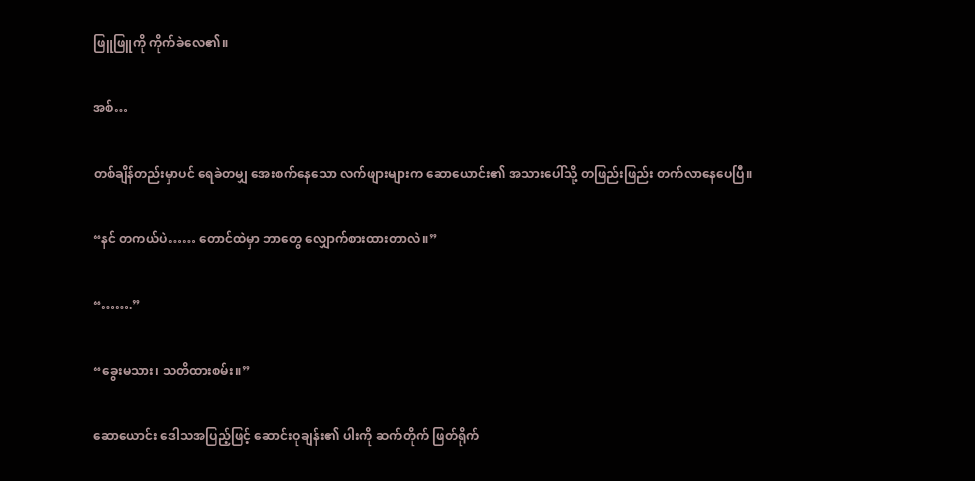ဖြူဖြူကို ကိုက်ခဲလေ၏။

အစ်…

တစ်ချိန်တည်းမှာပင် ရေခဲတမျှ အေးစက်နေသော လက်ဖျားများက ဆောယောင်း၏ အသားပေါ်သို့ တဖြည်းဖြည်း တက်လာနေပေပြီ။

“နင် တကယ်ပဲ…… တောင်ထဲမှာ ဘာတွေ လျှောက်စားထားတာလဲ။”

“…….”

“ခွေးမသား၊ သတိထားစမ်း။”

ဆောယောင်း ဒေါသအပြည့်ဖြင့် ဆောင်းဝုချန်း၏ ပါးကို ဆက်တိုက် ဖြတ်ရိုက်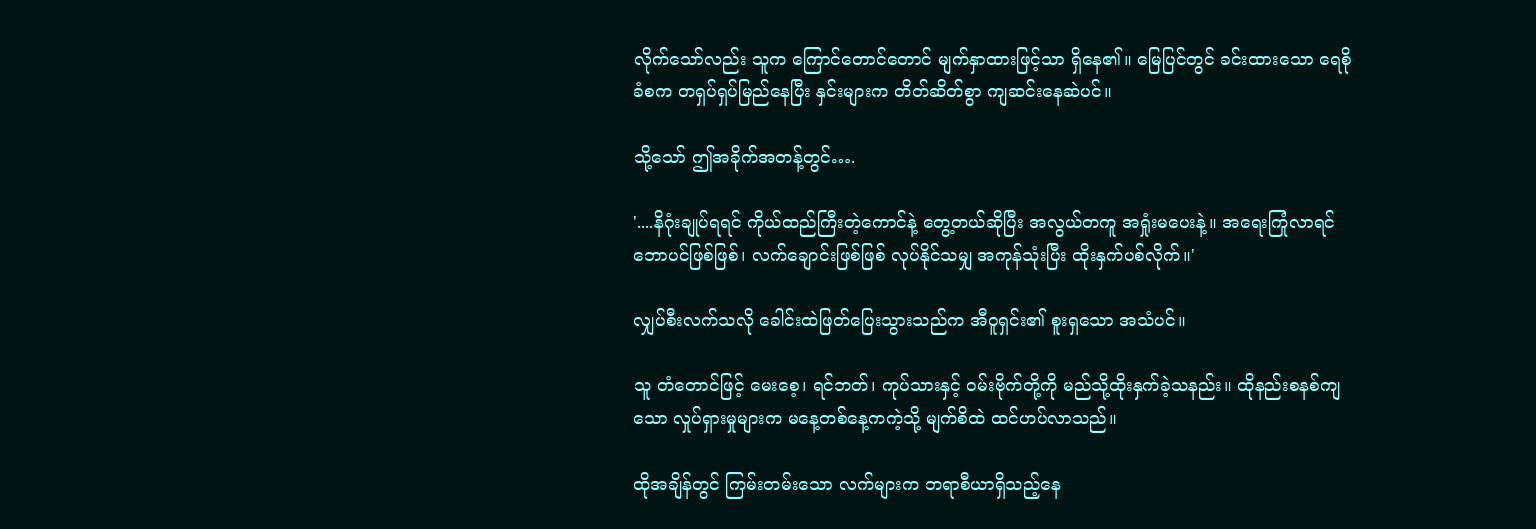လိုက်သော်လည်း သူက ကြောင်တောင်တောင် မျက်နှာထားဖြင့်သာ ရှိနေ၏။ မြေပြင်တွင် ခင်းထားသော ရေစိုခံစက တရှပ်ရှပ်မြည်နေပြီး နှင်းများက တိတ်ဆိတ်စွာ ကျဆင်းနေဆဲပင်။

သို့သော် ဤအခိုက်အတန့်တွင်….

'....နိဂုံးချုပ်ရရင် ကိုယ်ထည်ကြီးတဲ့ကောင်နဲ့ တွေ့တယ်ဆိုပြီး အလွယ်တကူ အရှုံးမပေးနဲ့။ အရေးကြုံလာရင် ဘောပင်ဖြစ်ဖြစ်၊ လက်ချောင်းဖြစ်ဖြစ် လုပ်နိုင်သမျှ အကုန်သုံးပြီး ထိုးနှက်ပစ်လိုက်။'

လျှပ်စီးလက်သလို ခေါင်းထဲဖြတ်ပြေးသွားသည်က အီဝူရှင်း၏ စူးရှသော အသံပင်။

သူ တံတောင်ဖြင့် မေးစေ့၊ ရင်ဘတ်၊ ကုပ်သားနှင့် ဝမ်းဗိုက်တို့ကို မည်သို့ထိုးနှက်ခဲ့သနည်း။ ထိုနည်းစနစ်ကျသော လှုပ်ရှားမှုများက မနေ့တစ်နေ့ကကဲ့သို့ မျက်စိထဲ ထင်ဟပ်လာသည်။

ထိုအချိန်တွင် ကြမ်းတမ်းသော လက်များက ဘရာစီယာရှိသည့်နေ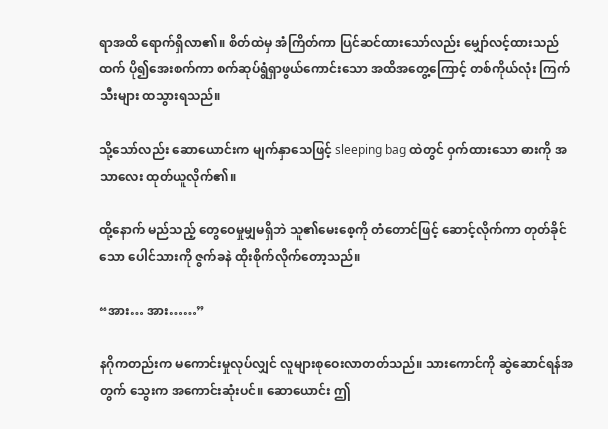ရာအထိ ရောက်ရှိလာ၏။ စိတ်ထဲမှ အံကြိတ်ကာ ပြင်ဆင်ထားသော်လည်း မျှော်လင့်ထားသည်ထက် ပို၍အေးစက်ကာ စက်ဆုပ်ရွံရှာဖွယ်ကောင်းသော အထိအတွေ့ကြောင့် တစ်ကိုယ်လုံး ကြက်သီးများ ထသွားရသည်။

သို့သော်လည်း ဆောယောင်းက မျက်နှာသေဖြင့် sleeping bag ထဲတွင် ဝှက်ထားသော ဓားကို အသာလေး ထုတ်ယူလိုက်၏။

ထို့နောက် မည်သည့် တွေဝေမှုမျှမရှိဘဲ သူ၏မေးစေ့ကို တံတောင်ဖြင့် ဆောင့်လိုက်ကာ တုတ်ခိုင်သော ပေါင်သားကို ဇွက်ခနဲ ထိုးစိုက်လိုက်တော့သည်။

“အား… အား……”

နဂိုကတည်းက မကောင်းမှုလုပ်လျှင် လူများစုဝေးလာတတ်သည်။ သားကောင်ကို ဆွဲဆောင်ရန်အတွက် သွေးက အကောင်းဆုံးပင်။ ဆောယောင်း ဤ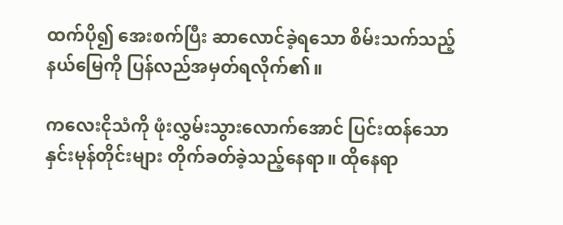ထက်ပို၍ အေးစက်ပြီး ဆာလောင်ခဲ့ရသော စိမ်းသက်သည့် နယ်မြေကို ပြန်လည်အမှတ်ရလိုက်၏။

ကလေးငိုသံကို ဖုံးလွှမ်းသွားလောက်အောင် ပြင်းထန်သော နှင်းမုန်တိုင်းများ တိုက်ခတ်ခဲ့သည့်နေရာ။ ထိုနေရာ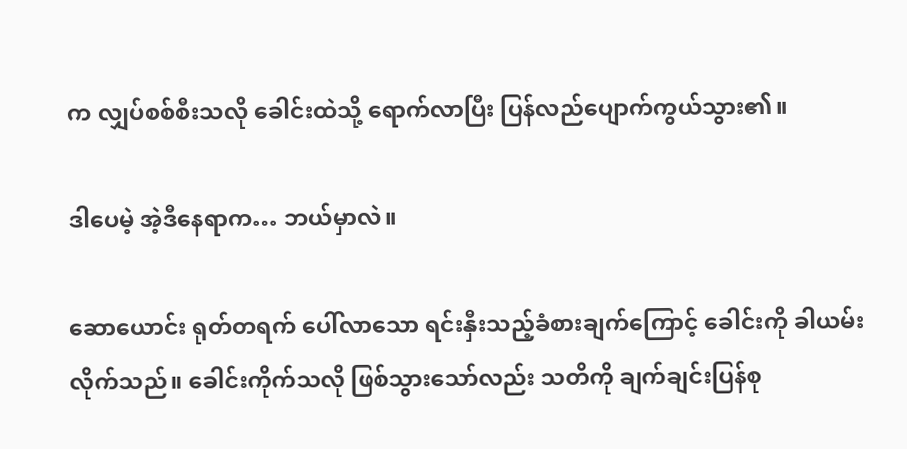က လျှပ်စစ်စီးသလို ခေါင်းထဲသို့ ရောက်လာပြီး ပြန်လည်ပျောက်ကွယ်သွား၏။

ဒါပေမဲ့ အဲ့ဒီနေရာက… ဘယ်မှာလဲ။

ဆောယောင်း ရုတ်တရက် ပေါ်လာသော ရင်းနှီးသည့်ခံစားချက်ကြောင့် ခေါင်းကို ခါယမ်းလိုက်သည်။ ခေါင်းကိုက်သလို ဖြစ်သွားသော်လည်း သတိကို ချက်ချင်းပြန်စု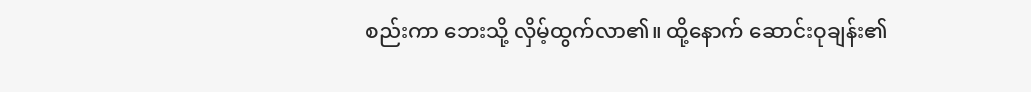စည်းကာ ဘေးသို့ လှိမ့်ထွက်လာ၏။ ထို့နောက် ဆောင်းဝုချန်း၏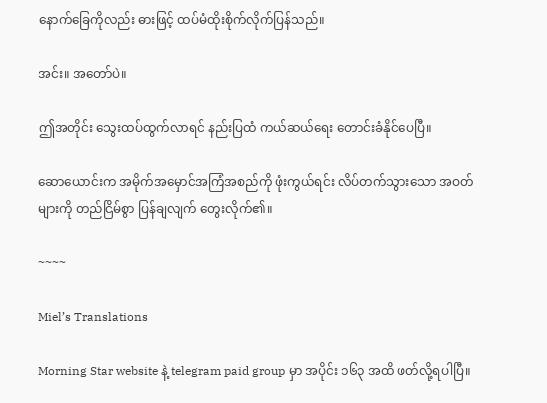နောက်ခြေကိုလည်း ဓားဖြင့် ထပ်မံထိုးစိုက်လိုက်ပြန်သည်။

အင်း။ အတော်ပဲ။

ဤအတိုင်း သွေးထပ်ထွက်လာရင် နည်းပြထံ ကယ်ဆယ်ရေး တောင်းခံနိုင်ပေပြီ။

ဆောယောင်းက အမိုက်အမှောင်အကြံအစည်ကို ဖုံးကွယ်ရင်း လိပ်တက်သွားသော အဝတ်များကို တည်ငြိမ်စွာ ပြန်ချလျက် တွေးလိုက်၏။

~~~~

Miel’s Translations

Morning Star website နဲ့ telegram paid group မှာ အပိုင်း ၁၆၃ အထိ ဖတ်လို့ရပါပြီ။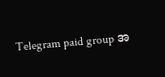Telegram paid group အ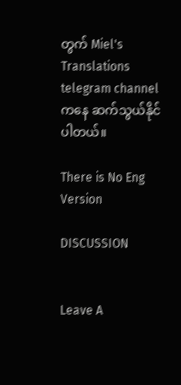တွက် Miel's Translations telegram channel ကနေ ဆက်သွယ်နိုင်ပါတယ်။

There is No Eng Version

DISCUSSION


Leave A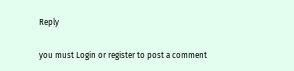Reply

you must Login or register to post a comment